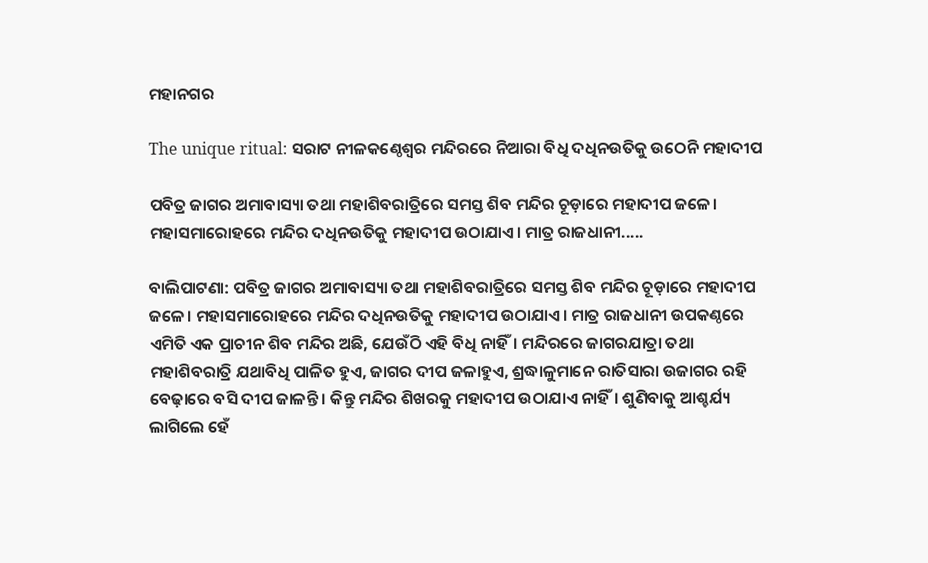ମହାନଗର

The unique ritual: ସରାଟ ନୀଳକଣ୍ଠେଶ୍ବର ମନ୍ଦିରରେ ନିଆରା ବିଧି ଦଧିନଉତିକୁ ଉଠେନି ମହାଦୀପ

ପବିତ୍ର ଜାଗର ଅମାବାସ୍ୟା ତଥା ମହାଶିବରାତ୍ରିରେ ସମସ୍ତ ଶିବ ମନ୍ଦିର ଚୂଡ଼ାରେ ମହାଦୀପ ଜଳେ। ମହାସମାରୋହରେ ମନ୍ଦିର ଦଧିନଉତିକୁ ମହାଦୀପ ଉଠାଯାଏ। ମାତ୍ର ରାଜଧାନୀ.....

ବାଲିପାଟଣା: ପବିତ୍ର ଜାଗର ଅମାବାସ୍ୟା ତଥା ମହାଶିବରାତ୍ରିରେ ସମସ୍ତ ଶିବ ମନ୍ଦିର ଚୂଡ଼ାରେ ମହାଦୀପ ଜଳେ। ମହାସମାରୋହରେ ମନ୍ଦିର ଦଧିନଉତିକୁ ମହାଦୀପ ଉଠାଯାଏ। ମାତ୍ର ରାଜଧାନୀ ଉପକଣ୍ଠରେ ଏମିତି ଏକ ପ୍ରାଚୀନ ଶିବ ମନ୍ଦିର ଅଛି, ଯେଉଁଠି ଏହି ବିଧି ନାହିଁ। ମନ୍ଦିରରେ ଜାଗରଯାତ୍ରା ତଥା ମହାଶିବରାତ୍ରି ଯଥାବିଧି ପାଳିତ ହୁଏ, ଜାଗର ଦୀପ ଜଳାହୁଏ, ଶ୍ରଦ୍ଧାଳୁମାନେ ରାତିସାରା ଉଜାଗର ରହି ବେଢ଼ାରେ ବସି ଦୀପ ଜାଳନ୍ତି। କିନ୍ତୁ ମନ୍ଦିର ଶିଖରକୁ ମହାଦୀପ ଉଠାଯାଏ ନାହିଁ। ଶୁଣିବାକୁ ଆଶ୍ଚର୍ଯ୍ୟ ଲାଗିଲେ ହେଁ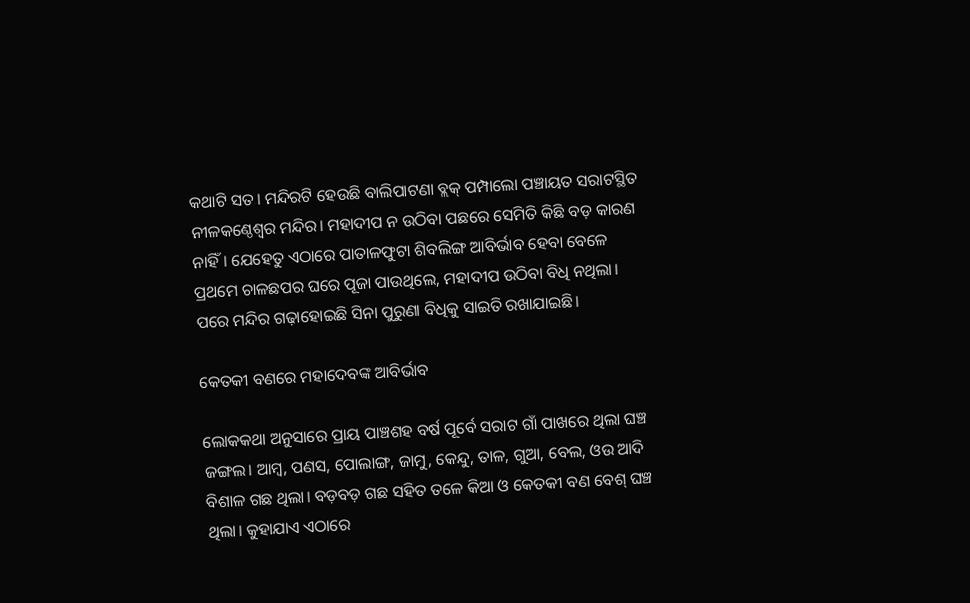କଥାଟି ସତ। ମନ୍ଦିରଟି ହେଉଛି ବାଲିପାଟଣା ବ୍ଲକ୍‌ ପମ୍ପାଲୋ ପଞ୍ଚାୟତ ସରାଟସ୍ଥିତ ନୀଳକଣ୍ଠେଶ୍ବର ମନ୍ଦିର। ମହାଦୀପ ନ ଉଠିବା ପଛରେ ସେମିତି କିଛି ବଡ଼ କାରଣ ନାହିଁ। ଯେହେତୁ ଏଠାରେ ପାତାଳଫୁଟା ଶିବଲିଙ୍ଗ ଆବିର୍ଭାବ ହେବା ବେଳେ ପ୍ରଥମେ ଚାଳଛପର ଘରେ ପୂଜା ପାଉଥିଲେ, ମହାଦୀପ ଉଠିବା ବିଧି ନଥିଲା। ପରେ ମନ୍ଦିର ଗଢ଼ାହୋଇଛି ସିନା ପୁରୁଣା ବିଧିକୁ ସାଇତି ରଖାଯାଇଛି।

କେତକୀ ବଣରେ ମହାଦେବଙ୍କ ଆବିର୍ଭାବ

ଲୋକକଥା ଅନୁସାରେ ପ୍ରାୟ ପାଞ୍ଚଶହ ବର୍ଷ ପୂର୍ବେ ସରାଟ ଗାଁ ପାଖରେ ଥିଲା ଘଞ୍ଚ ଜଙ୍ଗଲ। ଆମ୍ବ, ପଣସ, ପୋଲାଙ୍ଗ, ଜାମୁ, କେନ୍ଦୁ, ତାଳ, ଗୁଆ, ବେଲ, ଓଉ ଆଦି ବିଶାଳ ଗଛ ଥିଲା। ବଡ଼ବଡ଼ ଗଛ ସହିତ ତଳେ କିଆ ଓ କେତକୀ ବଣ ବେଶ୍‌ ଘଞ୍ଚ ଥିଲା। କୁହାଯାଏ ଏଠାରେ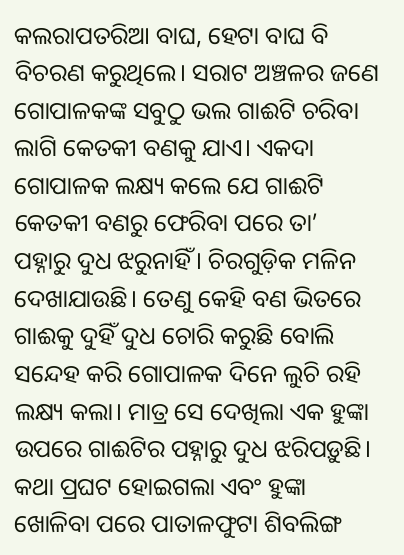କଲରାପତରିଆ ବାଘ, ହେଟା ବାଘ ବି ବିଚରଣ କରୁଥିଲେ। ସରାଟ ଅଞ୍ଚଳର ଜଣେ ଗୋପାଳକଙ୍କ ସବୁଠୁ ଭଲ ଗାଈଟି ଚରିବା ଲାଗି କେତକୀ ବଣକୁ ଯାଏ। ଏକଦା ଗୋପାଳକ ଲକ୍ଷ୍ୟ କଲେ ଯେ ଗାଈଟି କେତକୀ ବଣରୁ ଫେରିବା ପରେ ତା’ ପହ୍ନାରୁ ଦୁଧ ଝରୁନାହିଁ। ଚିରଗୁଡ଼ିକ ମଳିନ ଦେଖାଯାଉଛି। ତେଣୁ କେହି ବଣ ଭିତରେ ଗାଈକୁ ଦୁହିଁ ଦୁଧ ଚୋରି କରୁଛି ବୋଲି ସନ୍ଦେହ କରି ଗୋପାଳକ ଦିନେ ଲୁଚି ରହି ଲକ୍ଷ୍ୟ କଲା। ମାତ୍ର ସେ ଦେଖିଲା ଏକ ହୁଙ୍କା ଉପରେ ଗାଈଟିର ପହ୍ନାରୁ ଦୁଧ ଝରିପଡ଼ୁଛି। କଥା ପ୍ରଘଟ ହୋଇଗଲା ଏବଂ ହୁଙ୍କା ଖୋଳିବା ପରେ ପାତାଳଫୁଟା ଶିବଲିଙ୍ଗ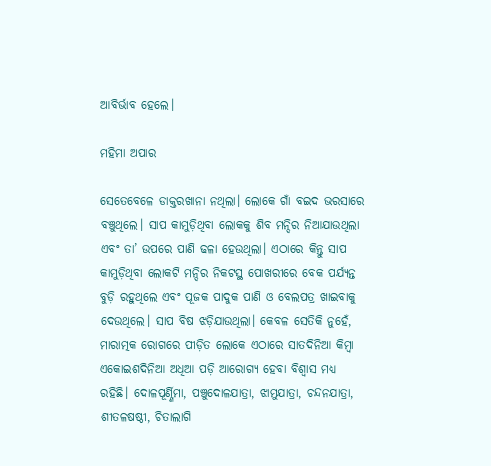ଆବିର୍ଭାବ ହେଲେ।

ମହିମା ଅପାର

ସେତେବେଳେ ଡାକ୍ତରଖାନା ନଥିଲା। ଲୋକେ ଗାଁ ବଇଦ ଭରସାରେ ବଞ୍ଚୁଥିଲେ। ସାପ କାମୁଡ଼ିଥିବା ଲୋକକୁ ଶିବ ମନ୍ଦିର ନିଆଯାଉଥିଲା ଏବଂ ତା’ ଉପରେ ପାଣି ଢଳା ହେଉଥିଲା। ଏଠା‌ରେ କିନ୍ତୁ ସାପ କାମୁଡ଼ିଥିବା ଲୋକଟି ମନ୍ଦିର ନିକଟସ୍ଥ ପୋଖରୀରେ ବେକ ପର୍ଯ୍ୟନ୍ତ ବୁଡ଼ି ରହୁଥିଲେ ଏବଂ ପୂଜକ ପାଦୁକ ପାଣି ଓ ବେଲପତ୍ର ଖାଇବାକୁ ଦେଉଥିଲେ। ସାପ ବିଷ ଝଡ଼ିଯାଉଥିଲା। କେବଳ ସେତିକି ନୁହେଁ, ମାରାତ୍ମକ ରୋଗରେ ପୀଡ଼ିତ ଲୋକେ ଏଠାରେ ସାତଦିନିଆ କିମ୍ବା ଏକୋଇଶଦିନିଆ ଅଧିଆ ପଡ଼ି ଆରୋଗ୍ୟ ହେବା ବିଶ୍ବାସ ମଧ୍ୟ ରହିଛି। ଦୋଳପୂର୍ଣ୍ଣିମା, ପଞ୍ଚୁଦୋଳଯାତ୍ରା, ଝାମୁଯାତ୍ରା, ଚନ୍ଦନଯାତ୍ରା, ଶୀତଳଷଷ୍ଠୀ, ଚିତାଲାଗି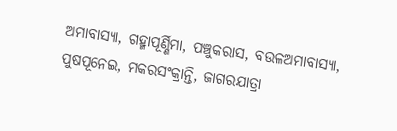ଅମାବାସ୍ୟା, ଗହ୍ମାପୂର୍ଣ୍ଣିମା, ପଞ୍ଚୁକରାସ, ବଉଳଅମାବାସ୍ୟା, ପୁଷପୂନେଇ, ମକରସଂକ୍ରାନ୍ତି, ଜାଗରଯାତ୍ରା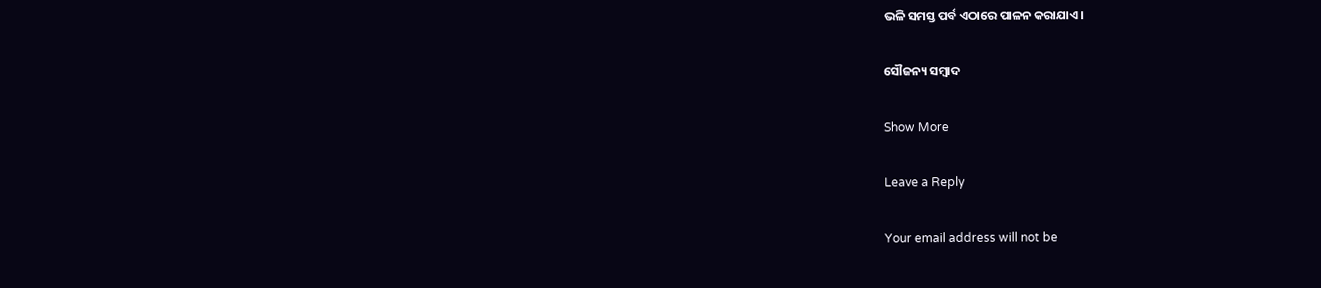ଭଳି ସମସ୍ତ ପର୍ବ ଏଠାରେ ପାଳନ କରାଯାଏ।

ସୌଜନ୍ୟ ସମ୍ବାଦ

Show More

Leave a Reply

Your email address will not be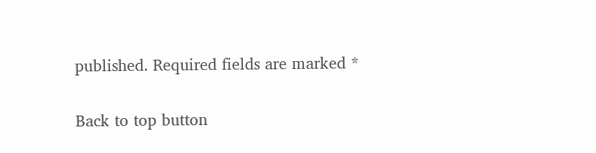published. Required fields are marked *

Back to top button